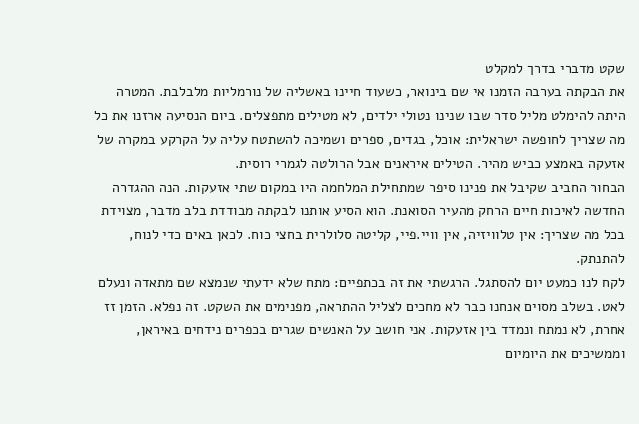שקט מדברי בדרך למקלט
את הבקתה בערבה הזמנו אי שם בינואר, כשעוד חיינו באשליה של נורמליות מלבלבת. המטרה היתה להימלט מליל סדר שבו שנינו נטולי ילדים, לא מטילים מתפצלים. ביום הנסיעה ארזנו את כל מה שצריך לחופשה ישראלית: אוכל, בגדים, ספרים ושמיכה להשתטח עליה על הקרקע במקרה של אזעקה באמצע כביש מהיר. הטילים איראנים אבל הרולטה לגמרי רוסית.
הבחור החביב שקיבל את פנינו סיפר שמתחילת המלחמה היו במקום שתי אזעקות. הנה ההגדרה החדשה לאיכות חיים הרחק מהעיר הסואנת. הוא הסיע אותנו לבקתה מבודדת בלב מדבר, מצוידת בכל מה שצריך: אין טלוויזיה, אין וויי.פיי, קליטה סלולרית בחצי כוח. לכאן באים כדי לנוח, להתנתק.
לקח לנו כמעט יום להסתגל. הרגשתי את זה בכתפיים: מתח שלא ידעתי שנמצא שם מתאדה ונעלם לאט. בשלב מסוים אנחנו כבר לא מחכים לצליל ההתראה, מפנימים את השקט. זה נפלא. הזמן זז אחרת, לא נמתח ונמדד בין אזעקות. אני חושב על האנשים שגרים בכפרים נידחים באיראן, וממשיכים את היומיום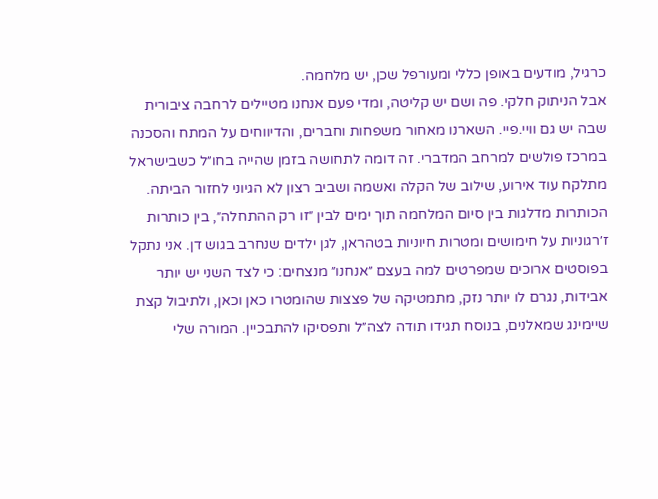כרגיל, מודעים באופן כללי ומעורפל שכן, יש מלחמה.
אבל הניתוק חלקי. פה ושם יש קליטה, ומדי פעם אנחנו מטיילים לרחבה ציבורית שבה יש גם וויי.פיי. השארנו מאחור משפחות וחברים, והדיווחים על המתח והסכנה במרכז פולשים למרחב המדברי. זה דומה לתחושה בזמן שהייה בחו״ל כשבישראל מתלקח עוד אירוע, שילוב של הקלה ואשמה ושביב רצון לא הגיוני לחזור הביתה.
הכותרות מדלגות בין סיום המלחמה תוך ימים לבין ״זו רק ההתחלה״, בין כותרות ז׳רגוניות על חימושים ומטרות חיוניות בטהראן, לגן ילדים שנחרב בגוש דן. אני נתקל בפוסטים ארוכים שמפרטים למה בעצם ״אנחנו״ מנצחים: כי לצד השני יש יותר אבידות, נגרם לו יותר נזק, מתמטיקה של פצצות שהומטרו כאן וכאן, ולתיבול קצת שיימינג שמאלנים, בנוסח תגידו תודה לצה״ל ותפסיקו להתבכיין. המורה שלי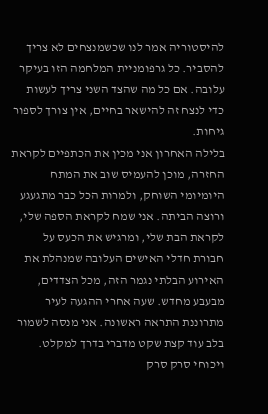להיסטוריה אמר לנו שכשמנצחים לא צריך להסביר. כל גרפומניית המלחמה הזו בעיקר עלובה. אם כל מה שהצד השני צריך לעשות כדי לנצח זה להישאר בחיים, אין צורך לספור גיחות.
בלילה האחרון אני מכין את הכתפיים לקראת החזרה, מוכן להעמיס שוב את המתח היומיומי השוחק, ולמרות הכל כבר מתגעגע ורוצה הביתה. אני שמח לקראת הספה שלי, לקראת הבת שלי, ומרגיש את הכעס על חבורת חדלי האישים העלובה שמנהלת את האירוע הבלתי נגמר הזה, מכל הצדדים, מבעבע מחדש. שעה אחרי ההגעה לעיר מתרוננת התראה ראשונה. אני מנסה לשמור בלב עוד קצת שקט מדברי בדרך למקלט.
ויכוחי סרק סרק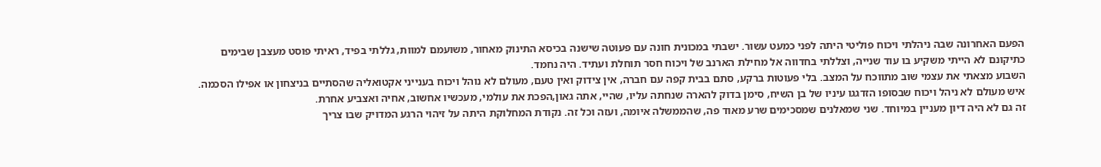הפעם האחרונה שבה ניהלתי ויכוח פוליטי היתה לפני כמעט עשור. ישבתי במכונית חונה עם פעוטה שישנה בכיסא התינוק מאחור, משועמם למוות, גללתי בפיד, ראיתי פוסט מעצבן שבימים כתיקונם לא הייתי משקיע בו עוד שנייה, וצללתי בחדווה אל מחילת הארנב של ויכוח חסר תוחלת ועתיד. היה נחמד.
השבוע מצאתי את עצמי שוב מתווכח על המצב. בלי פעוטות ברקע, סתם בבית קפה עם חברה, אין צידוק ואין טעם, מעולם לא נוהל ויכוח בענייני אקטואליה שהסתיים בניצחון או אפילו הסכמה. איש מעולם לא ניהל ויכוח שבסופו הזדגגו עיניו של בן השיח, סימן בדוק להארה שנחתה עליו, שהיי, אתה גאון,הפכת את עולמי, מעכשיו אחשוב, אחיה ואצביע אחרת.
זה גם לא היה דיון מעניין במיוחד. שני שמאלנים שמסכימים שרע מאוד פה, שהממשלה איומה, ועזה וכל זה. נקודת המחלוקת היתה על זיהוי הרגע המדויק שבו צריך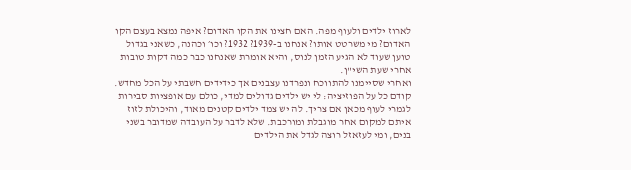לארוז ילדים ולעוף מפה. האם חצינו את הקו האדום? איפה נמצא בעצם הקו האדום? מי משרטט אותו? אנחנו ב-1939? 1932? וכו׳ וכהנה, כשאני בגדול טוען שעוד לא הגיע הזמן לנוס, והיא אומרת שאנחנו כבר כמה דקות טובות אחרי שעת השי"ן.
ואחרי שסיימנו להתווכח ונפרדנו עצבנים אך כידידים חשבתי על הכל מחדש. קודם כל על הפוזיציה: לי יש ילדים גדולים למדי, כולם עם אופציות סבירות לגמרי לעוף מכאן אם צריך. לה יש צמד ילדים קטנים מאוד, והיכולת לזוז איתם למקום אחר מוגבלת ומורכבת. שלא לדבר על העובדה שמדובר בשני בנים, ומי לעזאזל רוצה לגדל את הילדים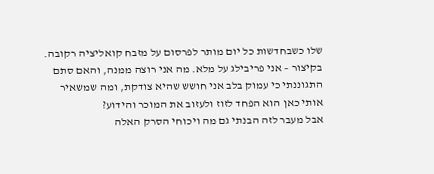שלו כשבחדשות כל יום מותר לפרסום על מזבח קואליציה רקובה. בקיצור – אני פריבילג על מלא. מה אני רוצה ממנה, והאם סתם התגוננתי כי עמוק בלב אני חושש שהיא צודקת, ומה שמשאיר אותי כאן הוא הפחד לזוז ולעזוב את המוכר והידוע?
אבל מעבר לזה הבנתי גם מה ויכוחי הסרק האלה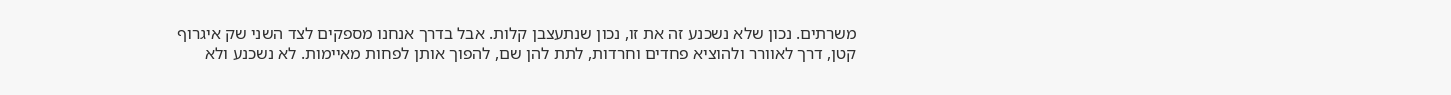משרתים. נכון שלא נשכנע זה את זו, נכון שנתעצבן קלות. אבל בדרך אנחנו מספקים לצד השני שק איגרוף קטן, דרך לאוורר ולהוציא פחדים וחרדות, לתת להן שם, להפוך אותן לפחות מאיימות. לא נשכנע ולא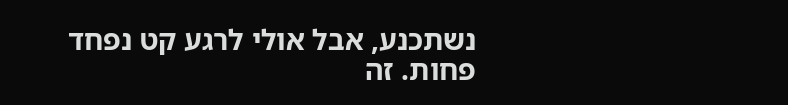נשתכנע, אבל אולי לרגע קט נפחד פחות. זה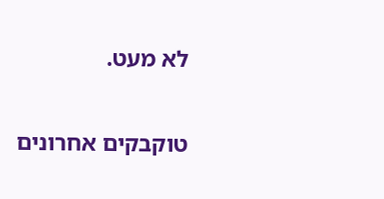לא מעט.


טוקבקים אחרונים